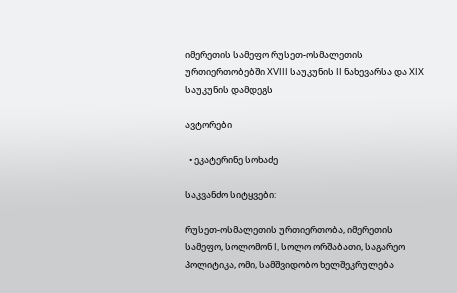იმერეთის სამეფო რუსეთ-ოსმალეთის ურთიერთობებში XVIII საუკუნის II ნახევარსა და XIX საუკუნის დამდეგს

ავტორები

  • ეკატერინე სოხაძე

საკვანძო სიტყვები:

რუსეთ-ოსმალეთის ურთიერთობა, იმერეთის სამეფო, სოლომონ I, სოლო ორშაბათი, საგარეო პოლიტიკა, ომი, სამშვიდობო ხელშეკრულება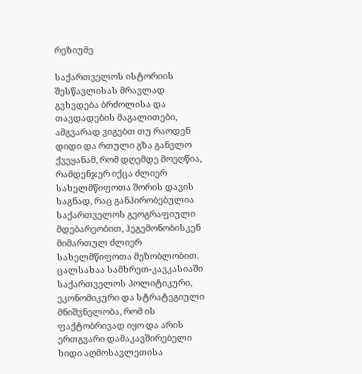რეზიუმე

საქართველოს ისტორიის შესწავლისას მრავლად გვხვდება ბრძოლისა და თავდადების მაგალითები, ამგვარად ვიგებთ თუ რაოდენ დიდი და რთული გზა განვლო ქვეყანამ, რომ დღემდე მოეღწია, რამდენჯერ იქცა ძლიერ სახელმწიფოთა შორის დავის საგნად, რაც განპირობებულია საქართველოს გეოგრაფიული მდებარეობით, ჰეგემონობისკენ მიმართულ ძლიერ სახელმწიფოთა მეზობლობით. ცალსახაა სამხრეთ-კავკასიაში საქართველოს პოლიტიკური, ეკონომიკური და სტრატეგიული მნიშვნელობა, რომ ის ფაქტობრივად იყო და არის ერთგვარი დამაკავშირებელი ხიდი აღმოსავლეთისა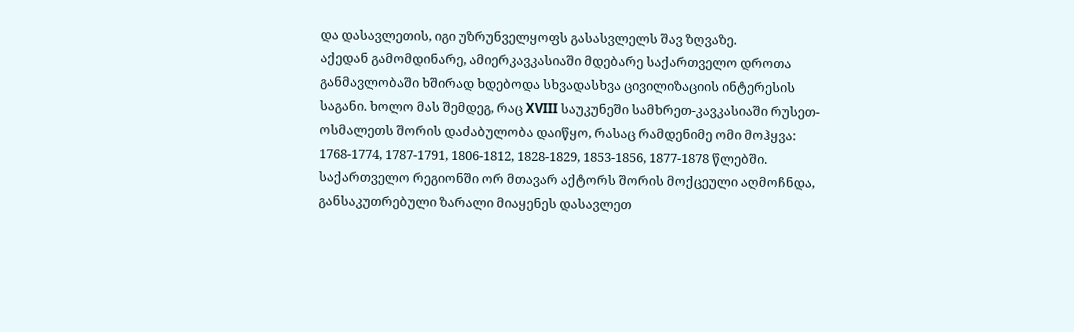და დასავლეთის, იგი უზრუნველყოფს გასასვლელს შავ ზღვაზე.
აქედან გამომდინარე, ამიერკავკასიაში მდებარე საქართველო დროთა განმავლობაში ხშირად ხდებოდა სხვადასხვა ცივილიზაციის ინტერესის საგანი. ხოლო მას შემდეგ, რაც XVIII საუკუნეში სამხრეთ-კავკასიაში რუსეთ-ოსმალეთს შორის დაძაბულობა დაიწყო, რასაც რამდენიმე ომი მოჰყვა: 1768-1774, 1787-1791, 1806-1812, 1828-1829, 1853-1856, 1877-1878 წლებში.
საქართველო რეგიონში ორ მთავარ აქტორს შორის მოქცეული აღმოჩნდა, განსაკუთრებული ზარალი მიაყენეს დასავლეთ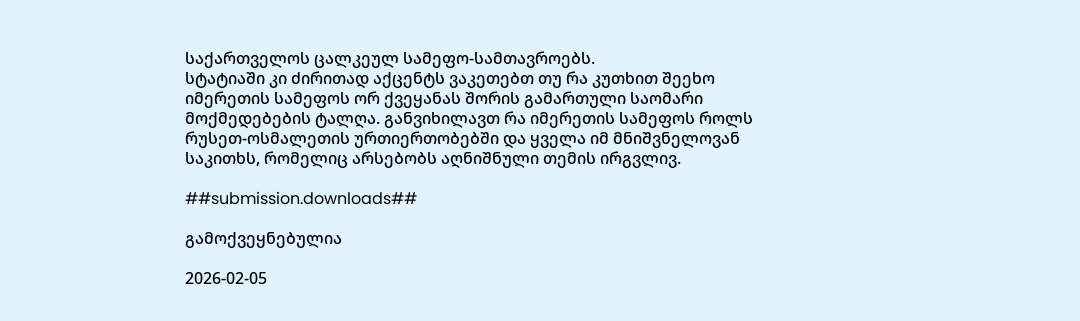საქართველოს ცალკეულ სამეფო-სამთავროებს.
სტატიაში კი ძირითად აქცენტს ვაკეთებთ თუ რა კუთხით შეეხო იმერეთის სამეფოს ორ ქვეყანას შორის გამართული საომარი მოქმედებების ტალღა. განვიხილავთ რა იმერეთის სამეფოს როლს რუსეთ-ოსმალეთის ურთიერთობებში და ყველა იმ მნიშვნელოვან საკითხს, რომელიც არსებობს აღნიშნული თემის ირგვლივ.

##submission.downloads##

გამოქვეყნებულია

2026-02-05